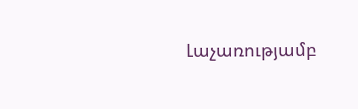Լաչառությամբ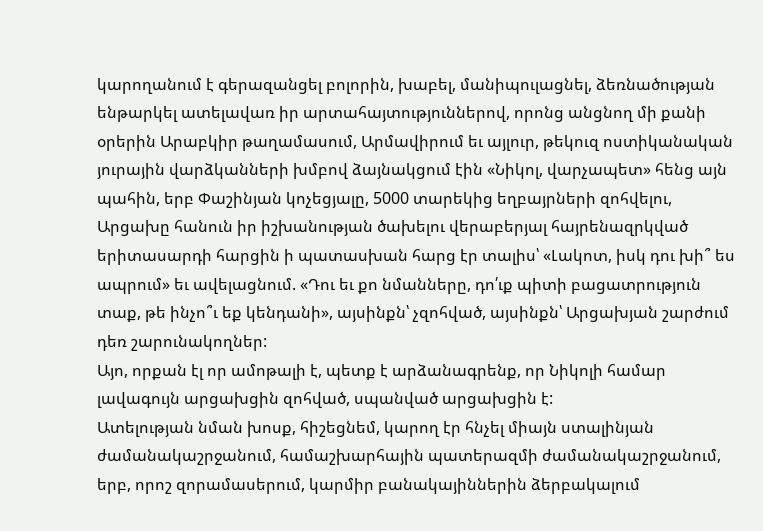կարողանում է գերազանցել բոլորին, խաբել, մանիպուլացնել, ձեռնածության ենթարկել ատելավառ իր արտահայտություններով, որոնց անցնող մի քանի օրերին Արաբկիր թաղամասում, Արմավիրում եւ այլուր, թեկուզ ոստիկանական յուրային վարձկանների խմբով ձայնակցում էին «Նիկոլ, վարչապետ» հենց այն պահին, երբ Փաշինյան կոչեցյալը, 5000 տարեկից եղբայրների զոհվելու, Արցախը հանուն իր իշխանության ծախելու վերաբերյալ հայրենազրկված երիտասարդի հարցին ի պատասխան հարց էր տալիս՝ «Լակոտ, իսկ դու խի՞ ես ապրում» եւ ավելացնում. «Դու եւ քո նմանները, դո՛ւք պիտի բացատրություն տաք, թե ինչո՞ւ եք կենդանի», այսինքն՝ չզոհված, այսինքն՝ Արցախյան շարժում դեռ շարունակողներ:
Այո, որքան էլ որ ամոթալի է, պետք է արձանագրենք, որ Նիկոլի համար լավագույն արցախցին զոհված, սպանված արցախցին է:
Ատելության նման խոսք, հիշեցնեմ, կարող էր հնչել միայն ստալինյան ժամանակաշրջանում, համաշխարհային պատերազմի ժամանակաշրջանում, երբ, որոշ զորամասերում, կարմիր բանակայիններին ձերբակալում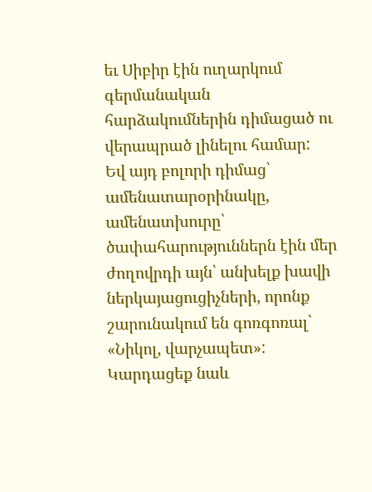եւ Սիբիր էին ուղարկում գերմանական հարձակումներին դիմացած ու վերապրած լինելու համար:
Եվ այդ բոլորի դիմաց՝ ամենատարօրինակը, ամենատխուրը՝ ծափահարություններն էին մեր ժողովրդի այն՝ անխելք խավի ներկայացուցիչների, որոնք շարունակում են գոռգոռալ՝ «Նիկոլ, վարչապետ»:
Կարդացեք նաև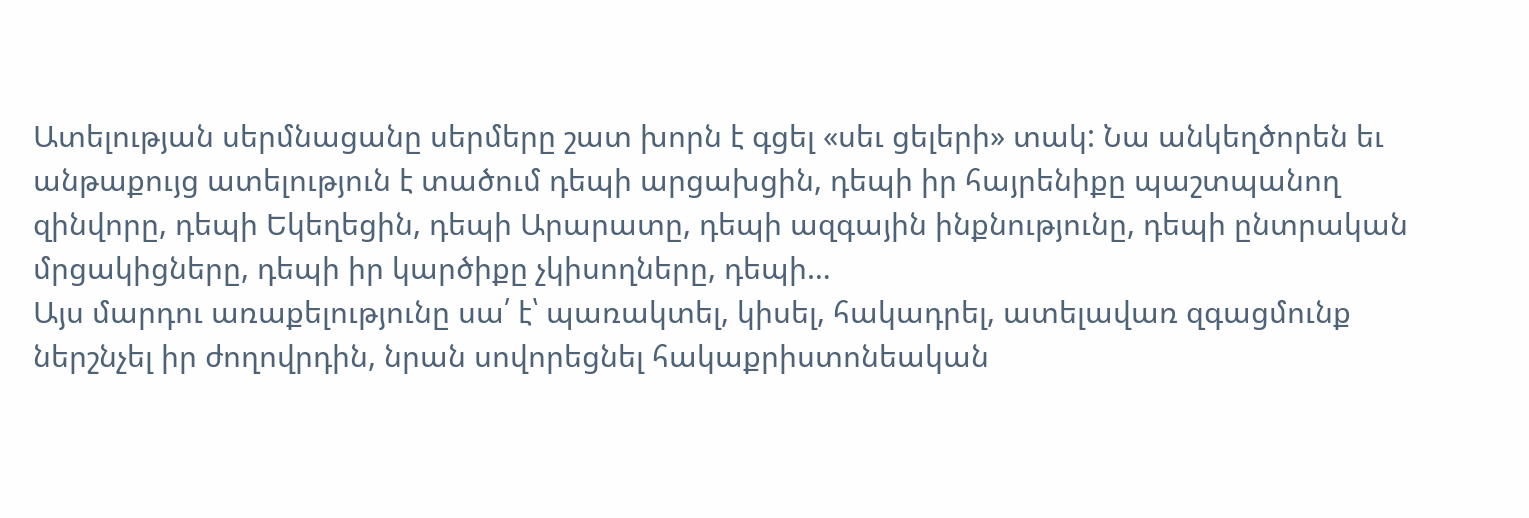Ատելության սերմնացանը սերմերը շատ խորն է գցել «սեւ ցելերի» տակ: Նա անկեղծորեն եւ անթաքույց ատելություն է տածում դեպի արցախցին, դեպի իր հայրենիքը պաշտպանող զինվորը, դեպի Եկեղեցին, դեպի Արարատը, դեպի ազգային ինքնությունը, դեպի ընտրական մրցակիցները, դեպի իր կարծիքը չկիսողները, դեպի…
Այս մարդու առաքելությունը սա՛ է՝ պառակտել, կիսել, հակադրել, ատելավառ զգացմունք ներշնչել իր ժողովրդին, նրան սովորեցնել հակաքրիստոնեական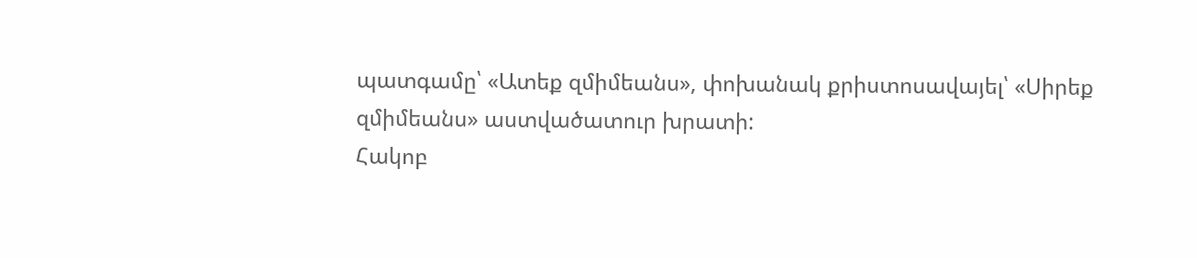պատգամը՝ «Ատեք զմիմեանս», փոխանակ քրիստոսավայել՝ «Սիրեք զմիմեանս» աստվածատուր խրատի:
Հակոբ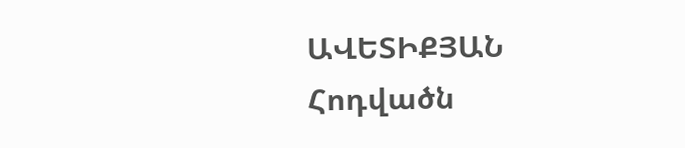ԱՎԵՏԻՔՅԱՆ
Հոդվածն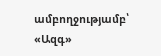ամբողջությամբ՝ «Ազգ»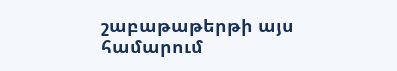շաբաթաթերթի այս համարում